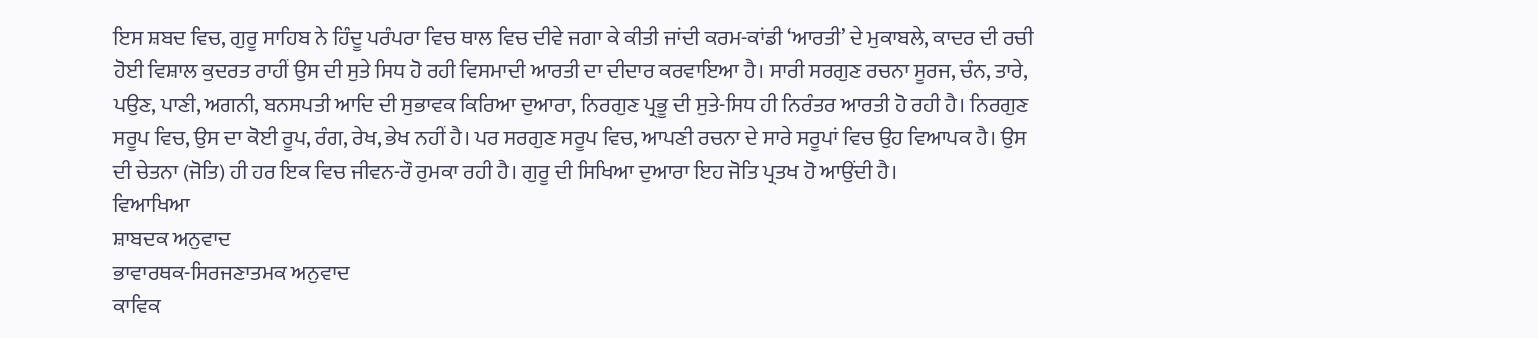ਇਸ ਸ਼ਬਦ ਵਿਚ, ਗੁਰੂ ਸਾਹਿਬ ਨੇ ਹਿੰਦੂ ਪਰੰਪਰਾ ਵਿਚ ਥਾਲ ਵਿਚ ਦੀਵੇ ਜਗਾ ਕੇ ਕੀਤੀ ਜਾਂਦੀ ਕਰਮ-ਕਾਂਡੀ ‘ਆਰਤੀ’ ਦੇ ਮੁਕਾਬਲੇ, ਕਾਦਰ ਦੀ ਰਚੀ ਹੋਈ ਵਿਸ਼ਾਲ ਕੁਦਰਤ ਰਾਹੀਂ ਉਸ ਦੀ ਸੁਤੇ ਸਿਧ ਹੋ ਰਹੀ ਵਿਸਮਾਦੀ ਆਰਤੀ ਦਾ ਦੀਦਾਰ ਕਰਵਾਇਆ ਹੈ। ਸਾਰੀ ਸਰਗੁਣ ਰਚਨਾ ਸੂਰਜ, ਚੰਨ, ਤਾਰੇ, ਪਉਣ, ਪਾਣੀ, ਅਗਨੀ, ਬਨਸਪਤੀ ਆਦਿ ਦੀ ਸੁਭਾਵਕ ਕਿਰਿਆ ਦੁਆਰਾ, ਨਿਰਗੁਣ ਪ੍ਰਭੂ ਦੀ ਸੁਤੇ-ਸਿਧ ਹੀ ਨਿਰੰਤਰ ਆਰਤੀ ਹੋ ਰਹੀ ਹੈ। ਨਿਰਗੁਣ ਸਰੂਪ ਵਿਚ, ਉਸ ਦਾ ਕੋਈ ਰੂਪ, ਰੰਗ, ਰੇਖ, ਭੇਖ ਨਹੀਂ ਹੈ। ਪਰ ਸਰਗੁਣ ਸਰੂਪ ਵਿਚ, ਆਪਣੀ ਰਚਨਾ ਦੇ ਸਾਰੇ ਸਰੂਪਾਂ ਵਿਚ ਉਹ ਵਿਆਪਕ ਹੈ। ਉਸ ਦੀ ਚੇਤਨਾ (ਜੋਤਿ) ਹੀ ਹਰ ਇਕ ਵਿਚ ਜੀਵਨ-ਰੌ ਰੁਮਕਾ ਰਹੀ ਹੈ। ਗੁਰੂ ਦੀ ਸਿਖਿਆ ਦੁਆਰਾ ਇਹ ਜੋਤਿ ਪ੍ਰਤਖ ਹੋ ਆਉਂਦੀ ਹੈ।
ਵਿਆਖਿਆ
ਸ਼ਾਬਦਕ ਅਨੁਵਾਦ
ਭਾਵਾਰਥਕ-ਸਿਰਜਣਾਤਮਕ ਅਨੁਵਾਦ
ਕਾਵਿਕ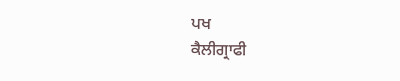ਪਖ
ਕੈਲੀਗ੍ਰਾਫੀ